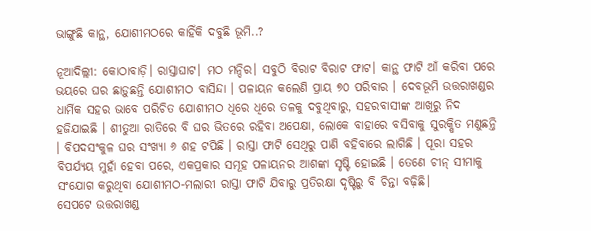ଭାଙ୍ଗୁଛି କାନ୍ଥ, ଯୋଶୀମଠରେ କାହିଁକି ଦବୁଛି ଭୂମି..?

ନୂଆଦିଲ୍ଲୀ: କୋଠାବାଡ଼ି। ରାସ୍ତାଘାଟ। ମଠ ମନ୍ଦିର। ସବୁଠି ବିରାଟ ବିରାଟ ଫାଟ। କାନ୍ଥ ଫାଟି ଆଁ କରିବା ପରେ ଭୟରେ ଘର ଛାଡ଼ୁଛନ୍ତି ଯୋଶୀମଠ ବାସିନ୍ଦା । ପଳାୟନ କଲେଣି ପ୍ରାୟ ୭୦ ପରିବାର । ଦେବଭୂମି ଉତ୍ତରାଖଣ୍ଡର ଧାର୍ମିକ ସହର ଭାବେ ପରିଚିତ ଯୋଶୀମଠ ଧିରେ ଧିରେ ତଳକୁ ଦବୁଥିବାରୁ, ସହରବାସୀଙ୍କ ଆଖିରୁ ନିଦ ହଜିଯାଇଛି । ଶୀତୁଆ ରାତିରେ ବି ଘର ଭିତରେ ରହିବା ଅପେକ୍ଷା, ଲୋକେ ବାହାରେ ବସିବାକୁ ସୁରକ୍ଷିତ ମଣୁଛନ୍ତି । ବିପଦସଂକୁଳ ଘର ସଂଖ୍ୟା ୬ ଶହ ଟପିଛି । ରାସ୍ତା ଫାଟି ସେଥିରୁ ପାଣି ବହିବାରେ ଲାଗିଛି । ପୂରା ସହର ବିପର୍ଯ୍ୟୟ ମୁହାଁ ହେବା ପରେ, ଏକପ୍ରକାର ସମୂହ ପଳାୟନର ଆଶଙ୍କା ସୃଷ୍ଟି ହୋଇଛି । ତେଣେ ଚୀନ୍ ସୀମାକୁ ସଂଯୋଗ କରୁଥିବା ଯୋଶୀମଠ-ମଲାରୀ ରାସ୍ତା ଫାଟି ଯିବାରୁ ପ୍ରତିରକ୍ଷା ଦୃଷ୍ଟିରୁ ବି ଚିନ୍ତା ବଢ଼ିଛି।
ସେପଟେ ଉତ୍ତରାଖଣ୍ଡ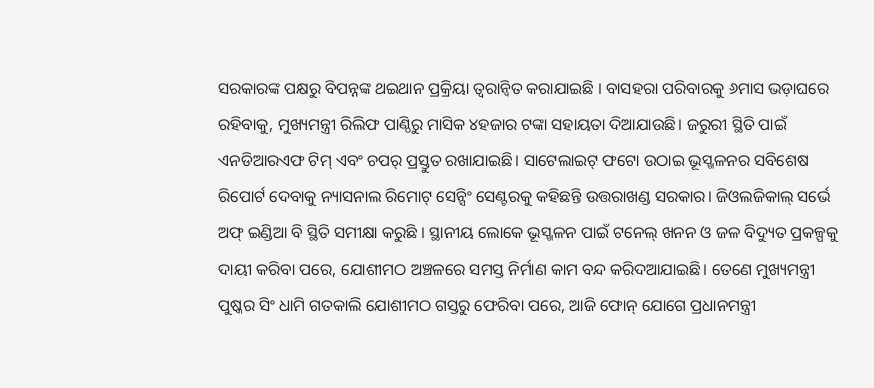ସରକାରଙ୍କ ପକ୍ଷରୁ ବିପନ୍ନଙ୍କ ଥଇଥାନ ପ୍ରକ୍ରିୟା ତ୍ୱରାନ୍ୱିତ କରାଯାଇଛି । ବାସହରା ପରିବାରକୁ ୬ମାସ ଭଡ଼ାଘରେ ରହିବାକୁ, ମୁଖ୍ୟମନ୍ତ୍ରୀ ରିଲିଫ ପାଣ୍ଠିରୁ ମାସିକ ୪ହଜାର ଟଙ୍କା ସହାୟତା ଦିଆଯାଉଛି। ଜରୁରୀ ସ୍ଥିତି ପାଇଁ ଏନଡିଆରଏଫ ଟିମ୍ ଏବଂ ଚପର୍ ପ୍ରସ୍ତୁତ ରଖାଯାଇଛି। ସାଟେଲାଇଟ୍ ଫଟୋ ଉଠାଇ ଭୂସ୍ଖଳନର ସବିଶେଷ ରିପୋର୍ଟ ଦେବାକୁ ନ୍ୟାସନାଲ ରିମୋଟ୍ ସେନ୍ସିଂ ସେଣ୍ଟରକୁ କହିଛନ୍ତି ଉତ୍ତରାଖଣ୍ଡ ସରକାର। ଜିଓଲଜିକାଲ୍ ସର୍ଭେ ଅଫ୍ ଇଣ୍ଡିଆ ବି ସ୍ଥିତି ସମୀକ୍ଷା କରୁଛି । ସ୍ଥାନୀୟ ଲୋକେ ଭୂସ୍ଖଳନ ପାଇଁ ଟନେଲ୍ ଖନନ ଓ ଜଳ ବିଦ୍ୟୁତ ପ୍ରକଳ୍ପକୁ ଦାୟୀ କରିବା ପରେ, ଯୋଶୀମଠ ଅଞ୍ଚଳରେ ସମସ୍ତ ନିର୍ମାଣ କାମ ବନ୍ଦ କରିଦଆଯାଇଛି। ତେଣେ ମୁଖ୍ୟମନ୍ତ୍ରୀ ପୁଷ୍କର ସିଂ ଧାମି ଗତକାଲି ଯୋଶୀମଠ ଗସ୍ତରୁ ଫେରିବା ପରେ, ଆଜି ଫୋନ୍ ଯୋଗେ ପ୍ରଧାନମନ୍ତ୍ରୀ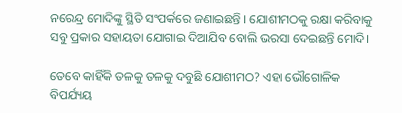ନରେନ୍ଦ୍ର ମୋଦିଙ୍କୁ ସ୍ଥିତି ସଂପର୍କରେ ଜଣାଇଛନ୍ତି । ଯୋଶୀମଠକୁ ରକ୍ଷା କରିବାକୁ ସବୁ ପ୍ରକାର ସହାୟତା ଯୋଗାଇ ଦିଆଯିବ ବୋଲି ଭରସା ଦେଇଛନ୍ତି ମୋଦି।

ତେବେ କାହିଁକି ତଳକୁ ତଳକୁ ଦବୁଛି ଯୋଶୀମଠ? ଏହା ଭୌଗୋଳିକ ବିପର୍ଯ୍ୟୟ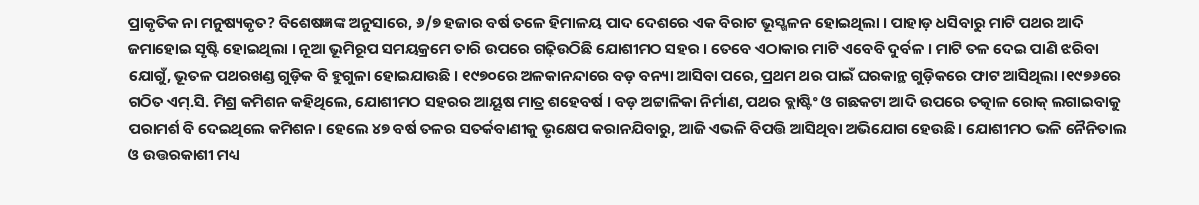ପ୍ରାକୃତିକ ନା ମନୁଷ୍ୟକୃତ? ବିଶେଷଜ୍ଞଙ୍କ ଅନୁସାରେ, ୬/୭ ହଜାର ବର୍ଷ ତଳେ ହିମାଳୟ ପାଦ ଦେଶରେ ଏକ ବିରାଟ ଭୂସ୍ଖଳନ ହୋଇଥିଲା । ପାହାଡ଼ ଧସିବାରୁ ମାଟି ପଥର ଆଦି ଜମାହୋଇ ସୃଷ୍ଟି ହୋଇଥିଲା । ନୂଆ ଭୂମିରୂପ ସମୟକ୍ରମେ ତାରି ଉପରେ ଗଢ଼ିଉଠିଛି ଯୋଶୀମଠ ସହର । ତେବେ ଏଠାକାର ମାଟି ଏବେବି ଦୁର୍ବଳ । ମାଟି ତଳ ଦେଇ ପାଣି ଝରିବା ଯୋଗୁଁ, ଭୂତଳ ପଥରଖଣ୍ଡ ଗୁଡ଼ିକ ବି ହୁଗୁଳା ହୋଇଯାଉଛି । ୧୯୭୦ରେ ଅଳକାନନ୍ଦାରେ ବଡ଼ ବନ୍ୟା ଆସିବା ପରେ, ପ୍ରଥମ ଥର ପାଇଁ ଘରକାନ୍ଥ ଗୁଡ଼ିକରେ ଫାଟ ଆସିଥିଲା ।୧୯୭୬ରେ ଗଠିତ ଏମ୍.ସି. ମିଶ୍ର କମିଶନ କହିଥିଲେ, ଯୋଶୀମଠ ସହରର ଆୟୂଷ ମାତ୍ର ଶହେବର୍ଷ । ବଡ଼ ଅଟ୍ଟାଳିକା ନିର୍ମାଣ, ପଥର ବ୍ଲାଷ୍ଟିଂ ଓ ଗଛକଟା ଆଦି ଉପରେ ତତ୍କାଳ ରୋକ୍ ଲଗାଇବାକୁ ପରାମର୍ଶ ବି ଦେଇଥିଲେ କମିଶନ। ହେଲେ ୪୭ ବର୍ଷ ତଳର ସତର୍କବାଣୀକୁ ଭୃକ୍ଷେପ କରାନଯିବାରୁ, ଆଜି ଏଭଳି ବିପତ୍ତି ଆସିଥିବା ଅଭିଯୋଗ ହେଉଛି। ଯୋଶୀମଠ ଭଳି ନୈନିତାଲ ଓ ଉତ୍ତରକାଶୀ ମଧ୍ୟ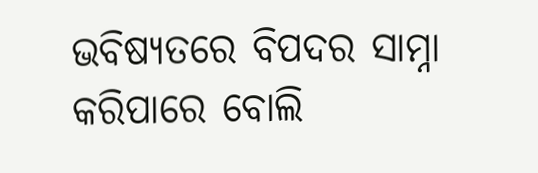ଭବିଷ୍ୟତରେ ବିପଦର ସାମ୍ନା କରିପାରେ ବୋଲି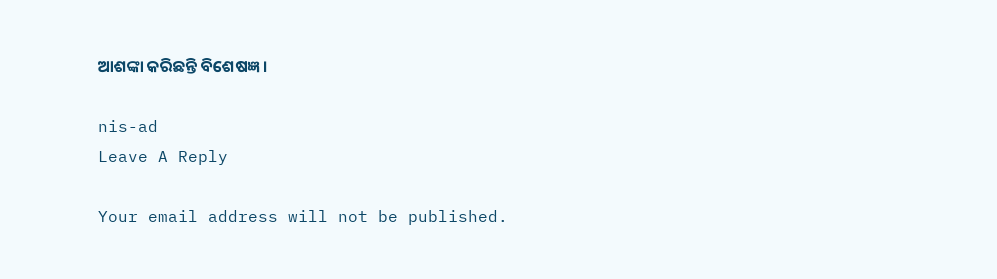ଆଶଙ୍କା କରିଛନ୍ତି ବିଶେଷଜ୍ଞ।

nis-ad
Leave A Reply

Your email address will not be published.